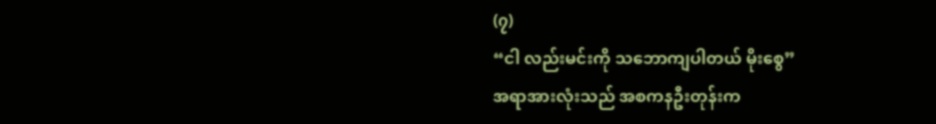(၇)
“ငါ လည်းမင်းကို သဘောကျပါတယ် မိုးစွေ”
အရာအားလုံးသည် အစကနဦးတုန်းက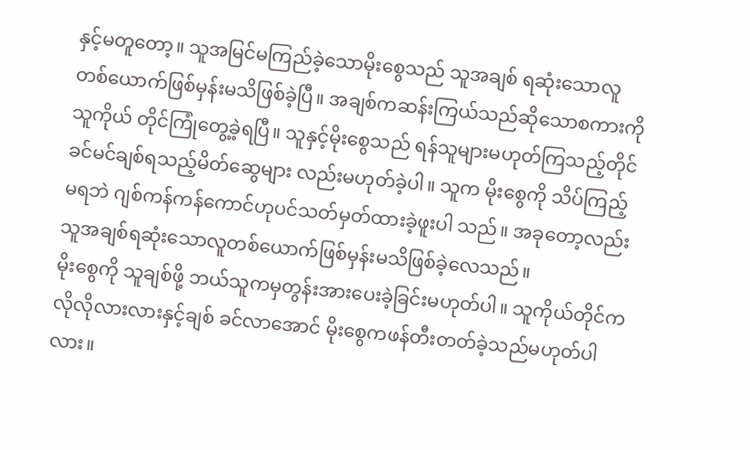နှင့်မတူတော့။ သူအမြင်မကြည်ခဲ့သောမိုးစွေသည် သူအချစ် ရဆုံးသောလူတစ်ယောက်ဖြစ်မှန်းမသိဖြစ်ခဲ့ပြီ။ အချစ်ကဆန်းကြယ်သည်ဆိုသောစကားကို သူကိုယ် တိုင်ကြုံတွေ့ခဲ့ရပြီ။ သူနှင့်မိုးစွေသည် ရန်သူများမဟုတ်ကြသည့်တိုင် ခင်မင်ချစ်ရသည့်မိတ်ဆွေများ လည်းမဟုတ်ခဲ့ပါ။ သူက မိုးစွေကို သိပ်ကြည့်မရဘဲ ဂျစ်ကန်ကန်ကောင်ဟုပင်သတ်မှတ်ထားခဲ့ဖူးပါ သည်။ အခုတော့လည်း သူအချစ်ရဆုံးသောလူတစ်ယောက်ဖြစ်မှန်းမသိဖြစ်ခဲ့လေသည်။
မိုးစွေကို သူချစ်ဖို့ ဘယ်သူကမှတွန်းအားပေးခဲ့ခြင်းမဟုတ်ပါ။ သူကိုယ်တိုင်က လိုလိုလားလားနှင့်ချစ် ခင်လာအောင် မိုးစွေကဖန်တီးတတ်ခဲ့သည်မဟုတ်ပါလား။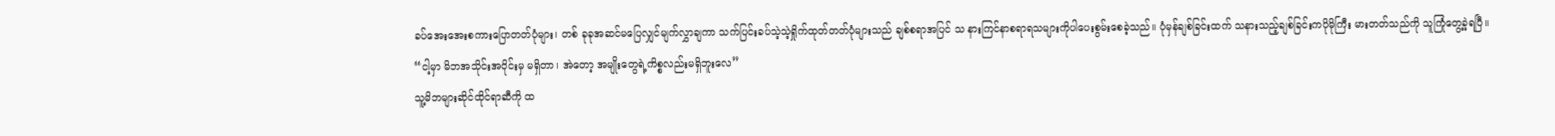ခပ်အေးအေးစကားပြောတတ်ပုံများ၊ တစ် ခုခုအဆင်မပြေလျှင်မျက်လွှာချကာ သက်ပြင်းခပ်သဲ့သဲ့ရှိုက်ထုတ်တတ်ပုံများသည် ချစ်စရာအပြင် သ နားကြင်နာစရာရသများကိုပါပေးစွမ်းစေခဲ့သည်။ ပုံမှန်ချစ်ခြင်းထက် သနားသည့်ချစ်ခြင်းကပိုမိုကြီး မားတတ်သည်ကို သူကြုံတွေ့ခဲ့ရပြီ။
“ငါ့မှာ မိဘအသိုင်းအဝိုင်းမှ မရှိတာ၊ အဲတော့ အမျိုးတွေရဲ့ကိစ္စလည်းမရှိဘူးလေ”
သူ့မိဘများဆိုင်ထိုင်ရာဆီကို ထ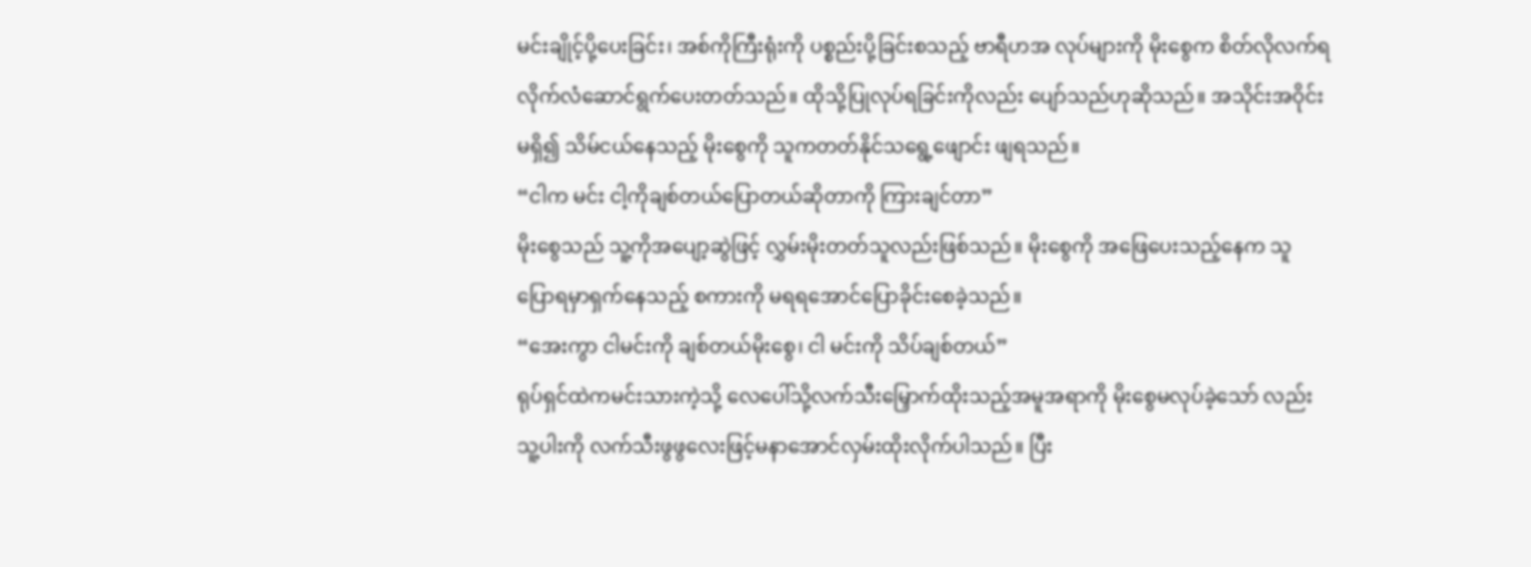မင်းချိုင့်ပို့ပေးခြင်း၊ အစ်ကိုကြီးရုံးကို ပစ္စည်းပို့ခြင်းစသည့် ဗာရီဟအ လုပ်များကို မိုးစွေက စိတ်လိုလက်ရလိုက်လံဆောင်ရွက်ပေးတတ်သည်။ ထိုသို့ပြုလုပ်ရခြင်းကိုလည်း ပျော်သည်ဟုဆိုသည်။ အသိုင်းအဝိုင်းမရှိ၍ သိမ်ငယ်နေသည့် မိုးစွေကို သူကတတ်နိုင်သရွေ့ဖျောင်း ဖျရသည်။
“ငါက မင်း ငါ့ကိုချစ်တယ်ပြောတယ်ဆိုတာကို ကြားချင်တာ”
မိုးစွေသည် သူ့ကိုအပျော့ဆွဲဖြင့် လွှမ်းမိုးတတ်သူလည်းဖြစ်သည်။ မိုးစွေကို အဖြေပေးသည့်နေက သူ ပြောရမှာရှက်နေသည့် စကားကို မရရအောင်ပြောခိုင်းစေခဲ့သည်။
“အေးကွာ ငါမင်းကို ချစ်တယ်မိုးစွေ၊ ငါ မင်းကို သိပ်ချစ်တယ်”
ရုပ်ရှင်ထဲကမင်းသားကဲ့သို့ လေပေါ်သို့လက်သီးမြှောက်ထိုးသည့်အမူအရာကို မိုးစွေမလုပ်ခဲ့သော် လည်းသူ့ပါးကို လက်သီးဖွဖွလေးဖြင့်မနာအောင်လှမ်းထိုးလိုက်ပါသည်။ ပြီး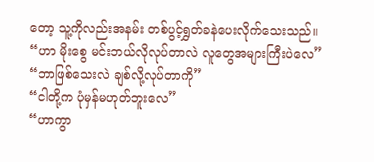တော့ သူ့ကိုလည်းအနမ်း တစ်ပွင့်ရွှတ်ခနဲပေးလိုက်သေးသည်။
“ဟာ မိုးစွေ မင်းဘယ်လိုလုပ်တာလဲ လူတွေအများကြီးပဲလေ”
“ဘာဖြစ်သေးလဲ ချစ်လို့လုပ်တာကို”
“ငါတို့က ပုံမှန်မဟုတ်ဘူးလေ”
“ဟာကွာ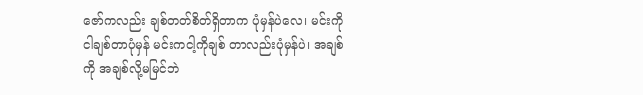ဇော်ကလည်း ချစ်တတ်စိတ်ရှိတာက ပုံမှန်ပဲလေ၊ မင်းကို ငါချစ်တာပုံမှန် မင်းကငါ့ကိုချစ် တာလည်းပုံမှန်ပဲ၊ အချစ်ကို အချစ်လို့မမြင်ဘဲ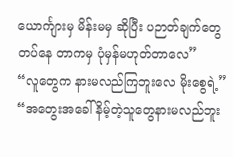ယောင်္ကျားမှ မိန်းမမှ ဆိုပြီး ပဉာတ်ချက်တွေတပ်နေ တာကမှ ပုံမှန်မဟုတ်တာလေ”
“လူတွေက နားမလည်ကြဘူးလေ မိုးစွေရဲ့”
“အတွေးအခေါ်နိမ့်တဲ့သူတွေနားမလည်ဘူး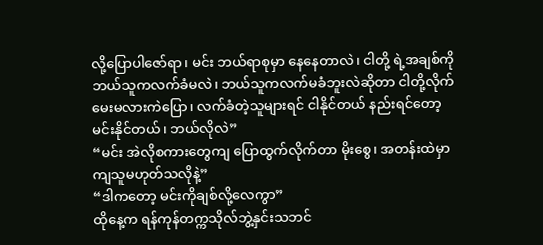လို့ပြောပါဇော်ရာ၊ မင်း ဘယ်ရာစုမှာ နေနေတာလဲ၊ ငါတို့ ရဲ့အချစ်ကို ဘယ်သူကလက်ခံမလဲ၊ ဘယ်သူကလက်မခံဘူးလဲဆိုတာ ငါတို့လိုက်မေးမလားကဲပြော၊ လက်ခံတဲ့သူများရင် ငါနိုင်တယ် နည်းရင်တော့ မင်းနိုင်တယ်၊ ဘယ်လိုလဲ”
“မင်း အဲလိုစကားတွေကျ ပြောထွက်လိုက်တာ မိုးစွေ၊ အတန်းထဲမှာကျသူမဟုတ်သလိုနဲ့”
“ဒါကတော့ မင်းကိုချစ်လို့လေကွာ”
ထိုနေ့က ရန်ကုန်တက္ကသိုလ်ဘွဲ့နှင်းသဘင်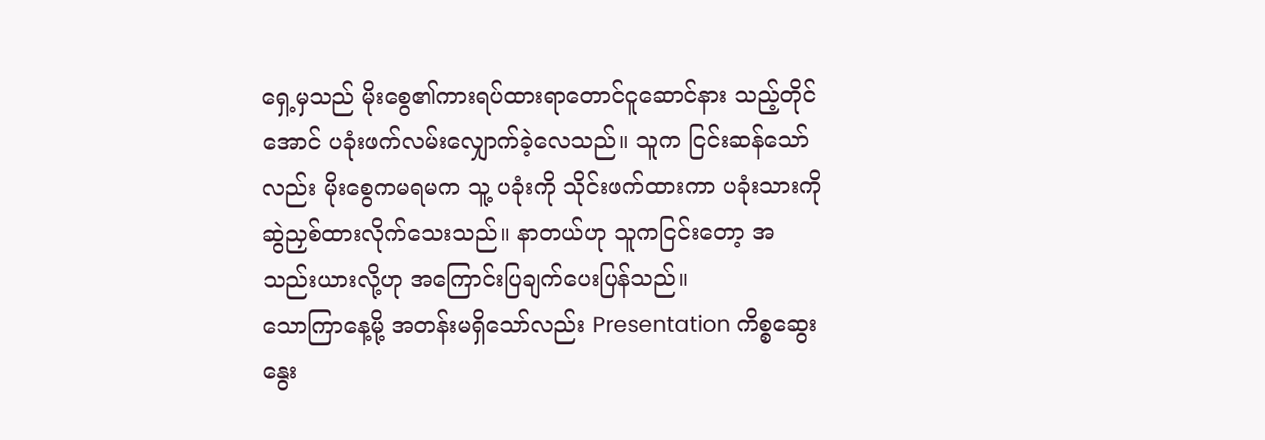ရှေ့မှသည် မိုးစွေ၏ကားရပ်ထားရာတောင်ငူဆောင်နား သည့်တိုင်အောင် ပခုံးဖက်လမ်းလျှောက်ခဲ့လေသည်။ သူက ငြင်းဆန်သော်လည်း မိုးစွေကမရမက သူ့ ပခုံးကို သိုင်းဖက်ထားကာ ပခုံးသားကိုဆွဲညှစ်ထားလိုက်သေးသည်။ နာတယ်ဟု သူကငြင်းတော့ အ သည်းယားလို့ဟု အကြောင်းပြချက်ပေးပြန်သည်။
သောကြာနေ့မို့ အတန်းမရှိသော်လည်း Presentation ကိစ္စဆွေးနွေး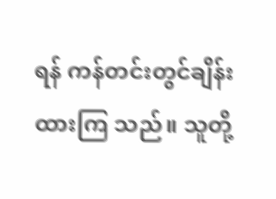ရန် ကန်တင်းတွင်ချိန်းထားကြ သည်။ သူတို့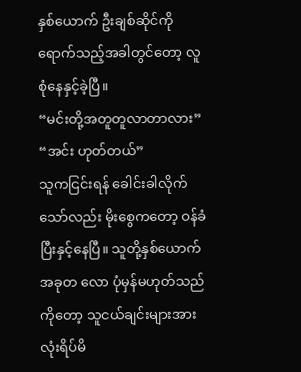နှစ်ယောက် ဦးချစ်ဆိုင်ကိုရောက်သည့်အခါတွင်တော့ လူစုံနေနှင့်ခဲ့ပြီ။
“မင်းတို့အတူတူလာတာလား”
“အင်း ဟုတ်တယ်”
သူကငြင်းရန် ခေါင်းခါလိုက်သော်လည်း မိုးစွေကတော့ ဝန်ခံပြီးနှင့်နေပြီ။ သူတို့နှစ်ယောက်အခုတ လော ပုံမှန်မဟုတ်သည်ကိုတော့ သူငယ်ချင်းများအားလုံးရိပ်မိ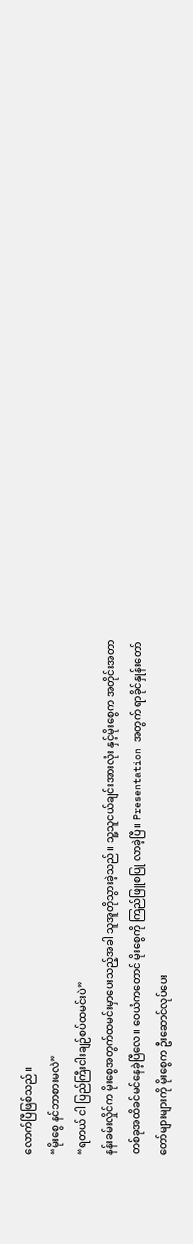လောက်ပြီဖြစ်သည်။
“မိုးစွေ နင်ဘာစားမလဲ”
“ရတယ် ငါ ပြည်ကြီးငါးချဉ်စပ်ထမင်းပဲ”
နန်းခမ်းလှိုင်က မိုးစွေအတွက်ထမင်းမှာပေးသည့်အခါ သူအူတိုသွားခဲ့သည်။ သူ့သူငယ်ချင်းအားလုံး နှင့်မိုးစွေက အတိုင်းအတာတစ်ခုအထိခင်မင်နေခဲ့ပြီလေ။ ဝေယံကတောင် မိုးစွေကို ကြည်ဖြူစပြု လာခဲ့ပြီ။ Presentation အတွက် ရာခိုင်နှုန်းတော်တော်များများကို မိုးစွေက ဦးဆောင်လုပ်ပေး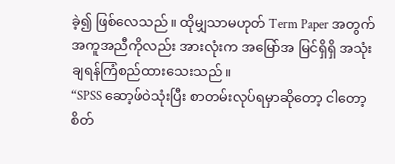ခဲ့၍ ဖြစ်လေသည်။ ထိုမျှသာမဟုတ် Term Paper အတွက် အကူအညီကိုလည်း အားလုံးက အမြော်အ မြင်ရှိရှိ အသုံးချရန်ကြံစည်ထားသေးသည်။
“SPSS ဆော့ဖ်ဝဲသုံးပြီး စာတမ်းလုပ်ရမှာဆိုတော့ ငါတော့ စိတ်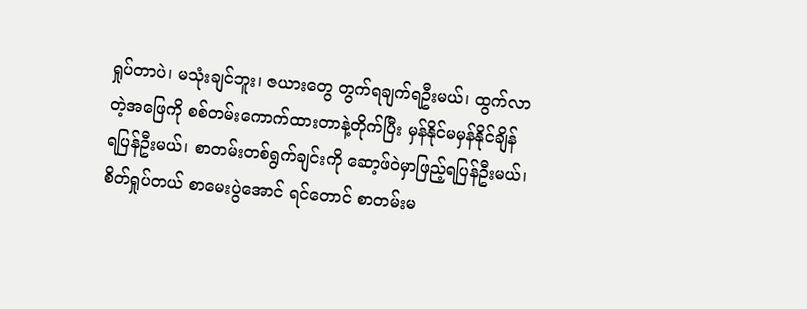ရှုပ်တာပဲ၊ မသုံးချင်ဘူး၊ ဇယားတွေ တွက်ရချက်ရဦးမယ်၊ ထွက်လာတဲ့အဖြေကို စစ်တမ်းကောက်ထားတာနဲ့တိုက်ပြီး မှန်နိုင်မမှန်နိုင်ချိန် ရပြန်ဦးမယ်၊ စာတမ်းတစ်ရွက်ချင်းကို ဆော့ဖ်ဝဲမှာဖြည့်ရပြန်ဦးမယ်၊ စိတ်ရှုပ်တယ် စာမေးပွဲအောင် ရင်တောင် စာတမ်းမ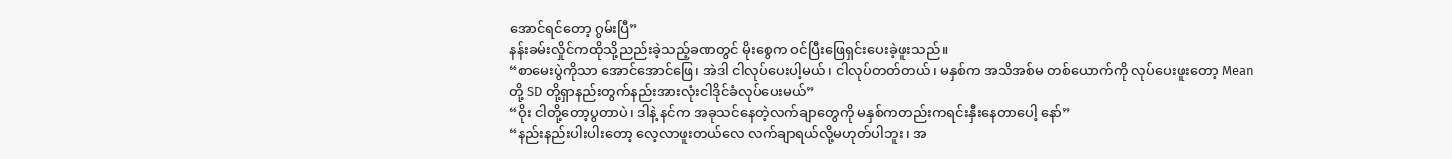အောင်ရင်တော့ ဂွမ်းပြီ”
နန်းခမ်းလှိုင်ကထိုသို့ညည်းခဲ့သည့်ခဏတွင် မိုးစွေက ဝင်ပြီးဖြေရှင်းပေးခဲ့ဖူးသည်။
“စာမေးပွဲကိုသာ အောင်အောင်ဖြေ၊ အဲဒါ ငါလုပ်ပေးပါ့မယ်၊ ငါလုပ်တတ်တယ်၊ မနှစ်က အသိအစ်မ တစ်ယောက်ကို လုပ်ပေးဖူးတော့ Mean တို့ SD တို့ရှာနည်းတွက်နည်းအားလုံးငါဒိုင်ခံလုပ်ပေးမယ်”
“ဝိုး ငါတို့တော့ပွတာပဲ၊ ဒါနဲ့ နင်က အခုသင်နေတဲ့လက်ချာတွေကို မနှစ်ကတည်းကရင်းနှီးနေတာပေါ့ နော်”
“နည်းနည်းပါးပါးတော့ လေ့လာဖူးတယ်လေ လက်ချာရယ်လို့မဟုတ်ပါဘူး၊ အ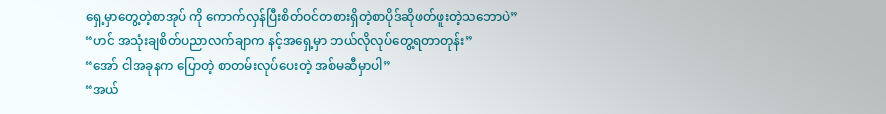ရှေ့မှာတွေ့တဲ့စာအုပ် ကို ကောက်လှန်ပြီးစိတ်ဝင်တစားရှိတဲ့စာပိုဒ်ဆိုဖတ်ဖူးတဲ့သဘောပဲ”
“ဟင် အသုံးချစိတ်ပညာလက်ချာက နင့်အရှေ့မှာ ဘယ်လိုလုပ်တွေ့ရတာတုန်း”
“အော် ငါအခုနက ပြောတဲ့ စာတမ်းလုပ်ပေးတဲ့ အစ်မဆီမှာပါ”
“အယ်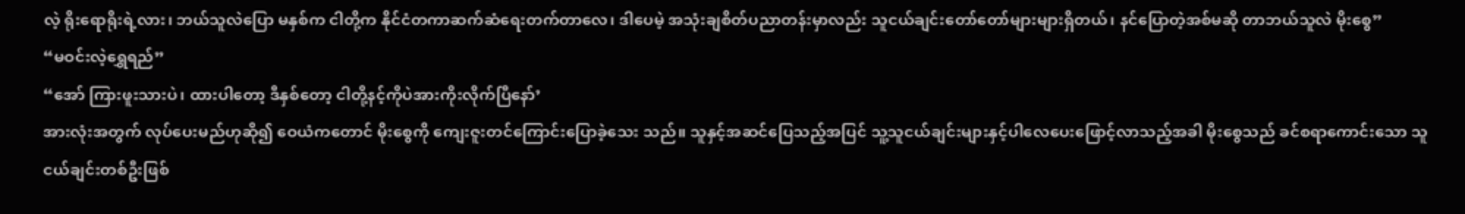လဲ့ ရိုးရောရိုးရဲ့လား၊ ဘယ်သူလဲပြော မနှစ်က ငါတို့က နိုင်ငံတကာဆက်ဆံရေးတက်တာလေ၊ ဒါပေမဲ့ အသုံးချစိတ်ပညာတန်းမှာလည်း သူငယ်ချင်းတော်တော်များများရှိတယ်၊ နင်ပြောတဲ့အစ်မဆို တာဘယ်သူလဲ မိုးစွေ”
“မဝင်းလဲ့ရွှေရည်”
“အော် ကြားဖူးသားပဲ၊ ထားပါတော့ ဒီနှစ်တော့ ငါတို့နင့်ကိုပဲအားကိုးလိုက်ပြီနော်’
အားလုံးအတွက် လုပ်ပေးမည်ဟုဆို၍ ဝေယံကတောင် မိုးစွေကို ကျေးဇူးတင်ကြောင်းပြောခဲ့သေး သည်။ သူနှင့်အဆင်ပြေသည့်အပြင် သူ့သူငယ်ချင်းများနှင့်ပါလေပေးဖြောင့်လာသည့်အခါ မိုးစွေသည် ခင်စရာကောင်းသော သူငယ်ချင်းတစ်ဦးဖြစ်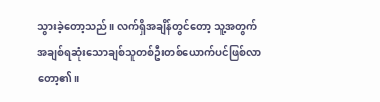သွားခဲ့တော့သည်။ လက်ရှိအချိန်တွင်တော့ သူ့အတွက် အချစ်ရဆုံးသောချစ်သူတစ်ဦးတစ်ယောက်ပင်ဖြစ်လာတော့၏။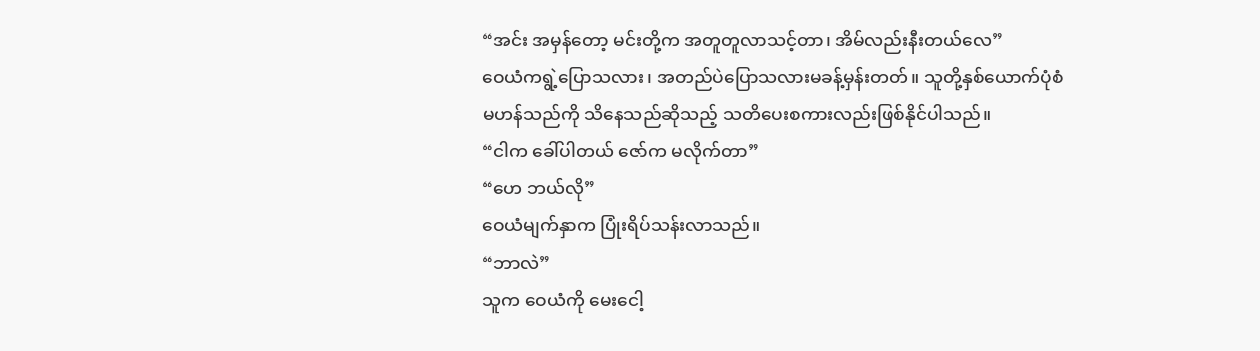“အင်း အမှန်တော့ မင်းတို့က အတူတူလာသင့်တာ၊ အိမ်လည်းနီးတယ်လေ”
ဝေယံကရွဲ့ပြောသလား၊ အတည်ပဲပြောသလားမခန့်မှန်းတတ်။ သူတို့နှစ်ယောက်ပုံစံမဟန်သည်ကို သိနေသည်ဆိုသည့် သတိပေးစကားလည်းဖြစ်နိုင်ပါသည်။
“ငါက ခေါ်ပါတယ် ဇော်က မလိုက်တာ”
“ဟေ ဘယ်လို”
ဝေယံမျက်နှာက ပြုံးရိပ်သန်းလာသည်။
“ဘာလဲ”
သူက ဝေယံကို မေးငေါ့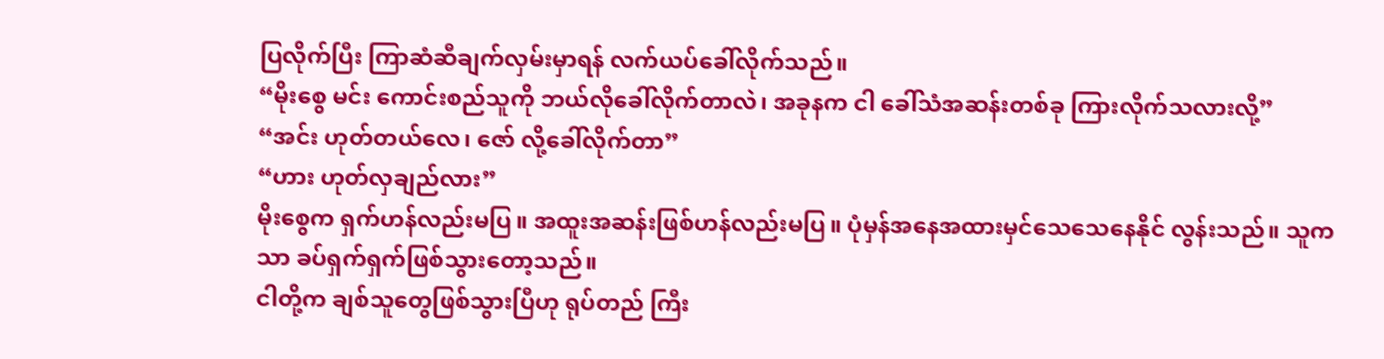ပြလိုက်ပြီး ကြာဆံဆီချက်လှမ်းမှာရန် လက်ယပ်ခေါ်လိုက်သည်။
“မိုးစွေ မင်း ကောင်းစည်သူကို ဘယ်လိုခေါ်လိုက်တာလဲ၊ အခုနက ငါ ခေါ်သံအဆန်းတစ်ခု ကြားလိုက်သလားလို့”
“အင်း ဟုတ်တယ်လေ၊ ဇော် လို့ခေါ်လိုက်တာ”
“ဟား ဟုတ်လှချည်လား”
မိုးစွေက ရှက်ဟန်လည်းမပြ။ အထူးအဆန်းဖြစ်ဟန်လည်းမပြ။ ပုံမှန်အနေအထားမှင်သေသေနေနိုင် လွန်းသည်။ သူကသာ ခပ်ရှက်ရှက်ဖြစ်သွားတော့သည်။
ငါတို့က ချစ်သူတွေဖြစ်သွားပြီဟု ရုပ်တည် ကြီး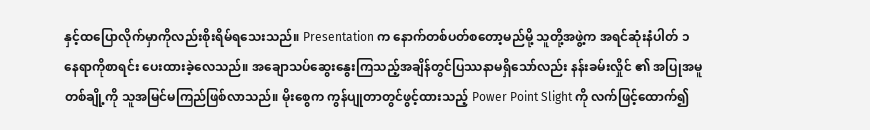နှင့်ထပြောလိုက်မှာကိုလည်းစိုးရိမ်ရသေးသည်။ Presentation က နောက်တစ်ပတ်စတော့မည်မို့ သူတို့အဖွဲ့က အရင်ဆုံးနံပါတ် ၁ နေရာကိုစာရင်း ပေးထားခဲ့လေသည်။ အချောသပ်ဆွေးနွေးကြသည့်အချိန်တွင်ပြဿနာမရှိသော်လည်း နန်းခမ်းလှိုင် ၏ အပြုအမူတစ်ချို့ကို သူအမြင်မကြည်ဖြစ်လာသည်။ မိုးစွေက ကွန်ပျုတာတွင်ဖွင့်ထားသည့် Power Point Slight ကို လက်ဖြင့်ထောက်၍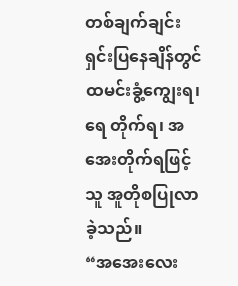တစ်ချက်ချင်းရှင်းပြနေချိန်တွင် ထမင်းခွံ့ကျွေးရ၊ ရေ တိုက်ရ၊ အအေးတိုက်ရဖြင့် သူ အူတိုစပြုလာခဲ့သည်။
“အအေးလေး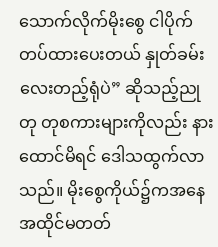သောက်လိုက်မိုးစွေ ငါပိုက်တပ်ထားပေးတယ် နှုတ်ခမ်းလေးတည့်ရုံပဲ” ဆိုသည့်ညုတု တုစကားများကိုလည်း နားထောင်မိရင် ဒေါသထွက်လာသည်။ မိုးစွေကိုယ်၌ကအနေအထိုင်မတတ်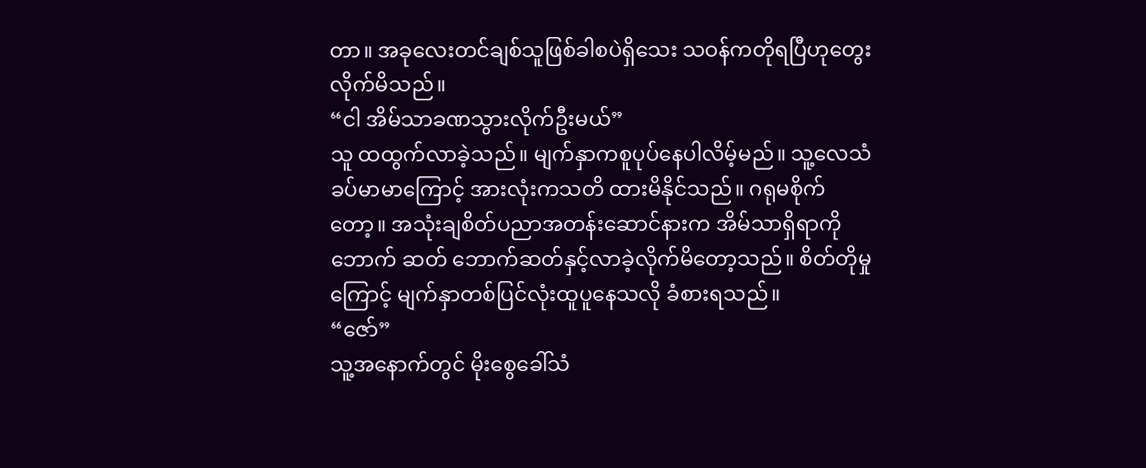တာ။ အခုလေးတင်ချစ်သူဖြစ်ခါစပဲရှိသေး သဝန်ကတိုရပြီဟုတွေးလိုက်မိသည်။
“ငါ အိမ်သာခဏသွားလိုက်ဦးမယ်”
သူ ထထွက်လာခဲ့သည်။ မျက်နှာကစူပုပ်နေပါလိမ့်မည်။ သူ့လေသံခပ်မာမာကြောင့် အားလုံးကသတိ ထားမိနိုင်သည်။ ဂရုမစိုက်တော့။ အသုံးချစိတ်ပညာအတန်းဆောင်နားက အိမ်သာရှိရာကို ဘောက် ဆတ် ဘောက်ဆတ်နှင့်လာခဲ့လိုက်မိတော့သည်။ စိတ်တိုမှုကြောင့် မျက်နှာတစ်ပြင်လုံးထူပူနေသလို ခံစားရသည်။
“ဇော်”
သူ့အနောက်တွင် မိုးစွေခေါ်သံ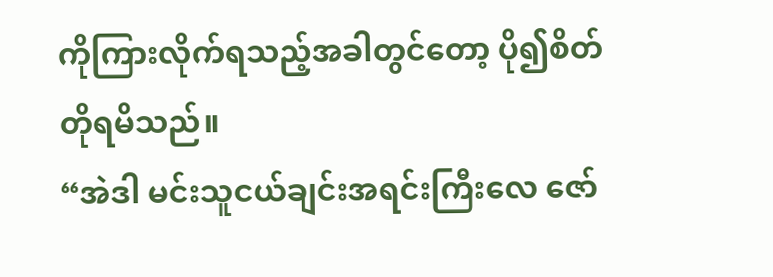ကိုကြားလိုက်ရသည့်အခါတွင်တော့ ပို၍စိတ်တိုရမိသည်။
“အဲဒါ မင်းသူငယ်ချင်းအရင်းကြီးလေ ဇော်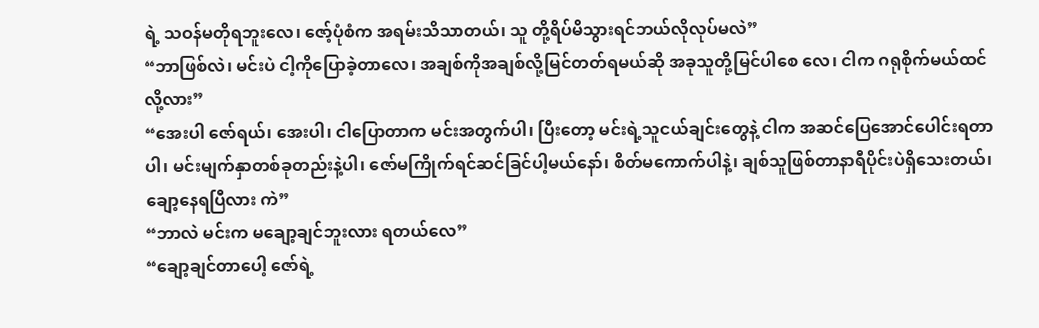ရဲ့ သဝန်မတိုရဘူးလေ၊ ဇော့်ပုံစံက အရမ်းသိသာတယ်၊ သူ တို့ရိပ်မိသွားရင်ဘယ်လိုလုပ်မလဲ”
“ဘာဖြစ်လဲ၊ မင်းပဲ ငါ့ကိုပြောခဲ့တာလေ၊ အချစ်ကိုအချစ်လို့မြင်တတ်ရမယ်ဆို အခုသူတို့မြင်ပါစေ လေ၊ ငါက ဂရုစိုက်မယ်ထင်လို့လား”
“အေးပါ ဇော်ရယ်၊ အေးပါ၊ ငါပြောတာက မင်းအတွက်ပါ၊ ပြီးတော့ မင်းရဲ့သူငယ်ချင်းတွေနဲ့ ငါက အဆင်ပြေအောင်ပေါင်းရတာပါ၊ မင်းမျက်နှာတစ်ခုတည်းနဲ့ပါ၊ ဇော်မကြိုက်ရင်ဆင်ခြင်ပါ့မယ်နော်၊ စိတ်မကောက်ပါနဲ့၊ ချစ်သူဖြစ်တာနာရီပိုင်းပဲရှိသေးတယ်၊ ချော့နေရပြီလား ကဲ”
“ဘာလဲ မင်းက မချော့ချင်ဘူးလား ရတယ်လေ”
“ချော့ချင်တာပေါ့ ဇော်ရဲ့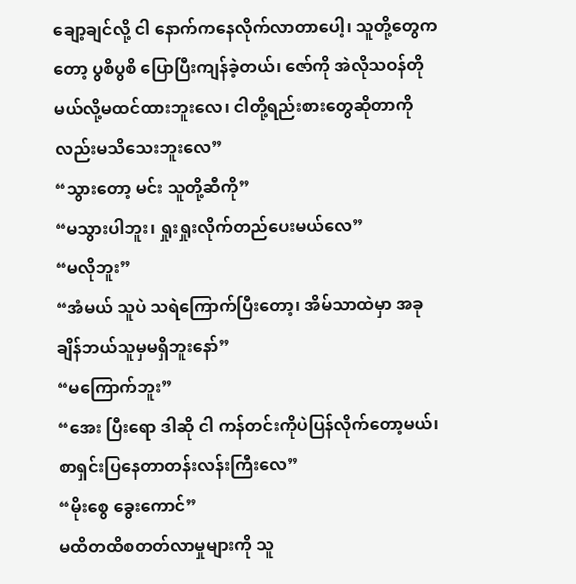ချော့ချင်လို့ ငါ နောက်ကနေလိုက်လာတာပေါ့၊ သူတို့တွေကတော့ ပွစိပွစိ ပြောပြီးကျန်ခဲ့တယ်၊ ဇော်ကို အဲလိုသဝန်တိုမယ်လို့မထင်ထားဘူးလေ၊ ငါတို့ရည်းစားတွေဆိုတာကို လည်းမသိသေးဘူးလေ”
“သွားတော့ မင်း သူတို့ဆီကို”
“မသွားပါဘူး၊ ရှုးရှုးလိုက်တည်ပေးမယ်လေ”
“မလိုဘူး”
“အံမယ် သူပဲ သရဲကြောက်ပြီးတော့၊ အိမ်သာထဲမှာ အခုချိန်ဘယ်သူမှမရှိဘူးနော်”
“မကြောက်ဘူး”
“အေး ပြီးရော ဒါဆို ငါ ကန်တင်းကိုပဲပြန်လိုက်တော့မယ်၊ စာရှင်းပြနေတာတန်းလန်းကြီးလေ”
“မိုးစွေ ခွေးကောင်”
မထိတထိစတတ်လာမှုများကို သူ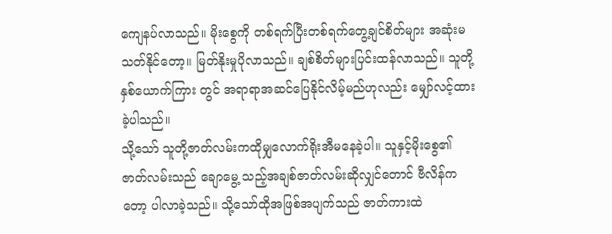ကျေနပ်လာသည်။ မိုးစွေကို တစ်ရက်ပြီးတစ်ရက်တွေ့ချင်စိတ်များ အဆုံးမသတ်နိုင်တော့။ မြတ်နိုးမှုပိုလာသည်။ ချစ်စိတ်များပြင်းထန်လာသည်။ သူတို့နှစ်ယောက်ကြား တွင် အရာရာအဆင်ပြေနိုင်လိမ့်မည်ဟုလည်း မျှော်လင့်ထားခဲ့ပါသည်။
သို့သော် သူတို့ဇာတ်လမ်းကထိုမျှလောက်ရိုးအီမနေခဲ့ပါ။ သူနှင့်မိုးစွေ၏ ဇာတ်လမ်းသည် ချောမွေ့ သည့်အချစ်ဇာတ်လမ်းဆိုလျှင်တောင် ဗီလိန်ကတော့ ပါလာခဲ့သည်။ သို့သော်ထိုအဖြစ်အပျက်သည် ဇာတ်ကားထဲ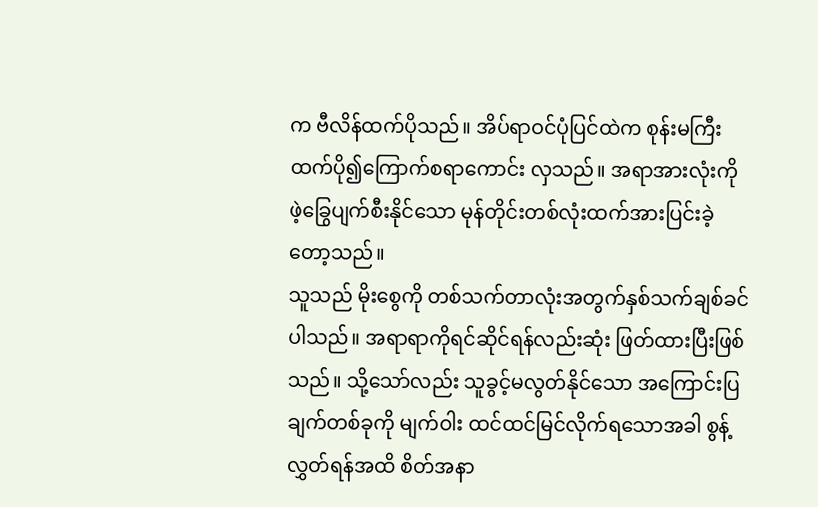က ဗီလိန်ထက်ပိုသည်။ အိပ်ရာဝင်ပုံပြင်ထဲက စုန်းမကြီးထက်ပို၍ကြောက်စရာကောင်း လှသည်။ အရာအားလုံးကို ဖဲ့ခြွေပျက်စီးနိုင်သော မုန်တိုင်းတစ်လုံးထက်အားပြင်းခဲ့တော့သည်။
သူသည် မိုးစွေကို တစ်သက်တာလုံးအတွက်နှစ်သက်ချစ်ခင်ပါသည်။ အရာရာကိုရင်ဆိုင်ရန်လည်းဆုံး ဖြတ်ထားပြီးဖြစ်သည်။ သို့သော်လည်း သူခွင့်မလွတ်နိုင်သော အကြောင်းပြချက်တစ်ခုကို မျက်ဝါး ထင်ထင်မြင်လိုက်ရသောအခါ စွန့်လွှတ်ရန်အထိ စိတ်အနာ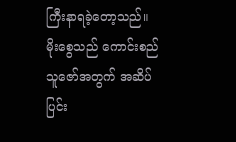ကြီးနာရခဲ့တော့သည်။
မိုးစွေသည် ကောင်းစည်သူဇော်အတွက် အဆိပ်ပြင်း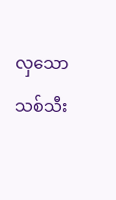လှသော သစ်သီး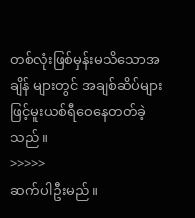တစ်လုံးဖြစ်မှန်းမသိသောအချိန် များတွင် အချစ်ဆိပ်များဖြင့်မူးယစ်ရီဝေနေတတ်ခဲ့သည်။
>>>>>
ဆက်ပါဦးမည်။